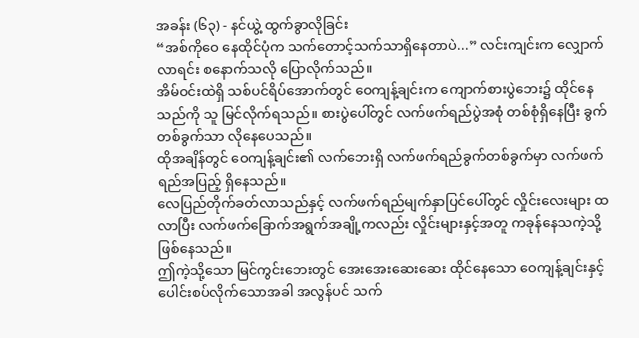အခန်း (၆၃) - နင်ယွဲ့ ထွက်ခွာလိုခြင်း
“အစ်ကိုဝေ နေထိုင်ပုံက သက်တောင့်သက်သာရှိနေတာပဲ...” လင်းကျင်းက လျှောက်လာရင်း စနောက်သလို ပြောလိုက်သည်။
အိမ်ဝင်းထဲရှိ သစ်ပင်ရိပ်အောက်တွင် ဝေကျန့်ချင်းက ကျောက်စားပွဲဘေး၌ ထိုင်နေသည်ကို သူ မြင်လိုက်ရသည်။ စားပွဲပေါ်တွင် လက်ဖက်ရည်ပွဲအစုံ တစ်စုံရှိနေပြီး ခွက်တစ်ခွက်သာ လိုနေပေသည်။
ထိုအချိန်တွင် ဝေကျန့်ချင်း၏ လက်ဘေးရှိ လက်ဖက်ရည်ခွက်တစ်ခွက်မှာ လက်ဖက်ရည်အပြည့် ရှိနေသည်။
လေပြည်တိုက်ခတ်လာသည်နှင့် လက်ဖက်ရည်မျက်နှာပြင်ပေါ်တွင် လှိုင်းလေးများ ထလာပြီး လက်ဖက်ခြောက်အရွက်အချို့ကလည်း လှိုင်းများနှင့်အတူ ကခုန်နေသကဲ့သို့ ဖြစ်နေသည်။
ဤကဲ့သို့သော မြင်ကွင်းဘေးတွင် အေးအေးဆေးဆေး ထိုင်နေသော ဝေကျန့်ချင်းနှင့် ပေါင်းစပ်လိုက်သောအခါ အလွန်ပင် သက်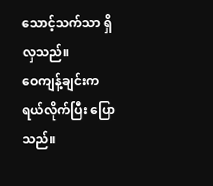သောင့်သက်သာ ရှိလှသည်။
ဝေကျန့်ချင်းက ရယ်လိုက်ပြီး ပြောသည်။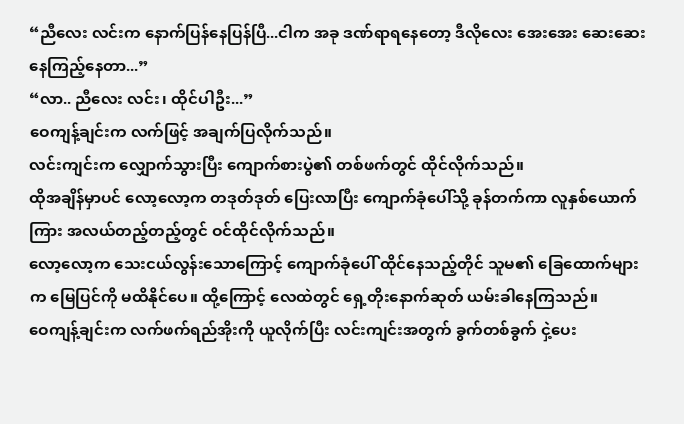“ညီလေး လင်းက နောက်ပြန်နေပြန်ပြီ...ငါက အခု ဒဏ်ရာရနေတော့ ဒီလိုလေး အေးအေး ဆေးဆေး နေကြည့်နေတာ...”
“လာ.. ညီလေး လင်း၊ ထိုင်ပါဦး...”
ဝေကျန့်ချင်းက လက်ဖြင့် အချက်ပြလိုက်သည်။
လင်းကျင်းက လျှောက်သွားပြီး ကျောက်စားပွဲ၏ တစ်ဖက်တွင် ထိုင်လိုက်သည်။
ထိုအချိန်မှာပင် လော့လော့က တဒုတ်ဒုတ် ပြေးလာပြီး ကျောက်ခုံပေါ်သို့ ခုန်တက်ကာ လူနှစ်ယောက်ကြား အလယ်တည့်တည့်တွင် ဝင်ထိုင်လိုက်သည်။
လော့လော့က သေးငယ်လွန်းသောကြောင့် ကျောက်ခုံပေါ် ထိုင်နေသည့်တိုင် သူမ၏ ခြေထောက်များက မြေပြင်ကို မထိနိုင်ပေ။ ထို့ကြောင့် လေထဲတွင် ရှေ့တိုးနောက်ဆုတ် ယမ်းခါနေကြသည်။
ဝေကျန့်ချင်းက လက်ဖက်ရည်အိုးကို ယူလိုက်ပြီး လင်းကျင်းအတွက် ခွက်တစ်ခွက် ငှဲ့ပေး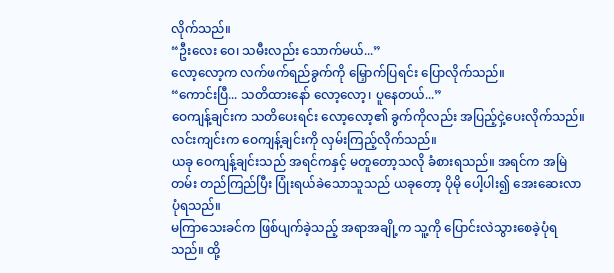လိုက်သည်။
“ဦးလေး ဝေ၊ သမီးလည်း သောက်မယ်...”
လော့လော့က လက်ဖက်ရည်ခွက်ကို မြှောက်ပြရင်း ပြောလိုက်သည်။
“ကောင်းပြီ... သတိထားနော် လော့လော့၊ ပူနေတယ်...”
ဝေကျန့်ချင်းက သတိပေးရင်း လော့လော့၏ ခွက်ကိုလည်း အပြည့်ငှဲ့ပေးလိုက်သည်။
လင်းကျင်းက ဝေကျန့်ချင်းကို လှမ်းကြည့်လိုက်သည်။
ယခု ဝေကျန့်ချင်းသည် အရင်ကနှင့် မတူတော့သလို ခံစားရသည်။ အရင်က အမြဲတမ်း တည်ကြည်ပြီး ပြုံးရယ်ခဲသောသူသည် ယခုတော့ ပိုမို ပေါ့ပါး၍ အေးဆေးလာပုံရသည်။
မကြာသေးခင်က ဖြစ်ပျက်ခဲ့သည့် အရာအချို့က သူ့ကို ပြောင်းလဲသွားစေခဲ့ပုံရသည်။ ထို့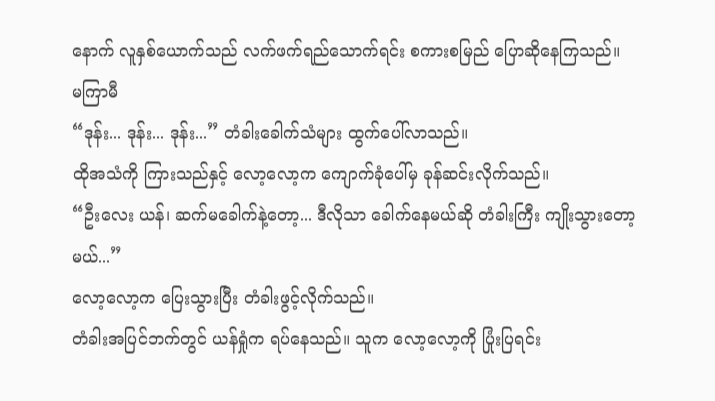နောက် လူနှစ်ယောက်သည် လက်ဖက်ရည်သောက်ရင်း စကားစမြည် ပြောဆိုနေကြသည်။
မကြာမီ
“ဒုန်း... ဒုန်း... ဒုန်း...” တံခါးခေါက်သံများ ထွက်ပေါ်လာသည်။
ထိုအသံကို ကြားသည်နှင့် လော့လော့က ကျောက်ခုံပေါ်မှ ခုန်ဆင်းလိုက်သည်။
“ဦးလေး ယန်၊ ဆက်မခေါက်နဲ့တော့... ဒီလိုသာ ခေါက်နေမယ်ဆို တံခါးကြီး ကျိုးသွားတော့မယ်...”
လော့လော့က ပြေးသွားပြီး တံခါးဖွင့်လိုက်သည်။
တံခါးအပြင်ဘက်တွင် ယန်ရှုံက ရပ်နေသည်။ သူက လော့လော့ကို ပြုံးပြရင်း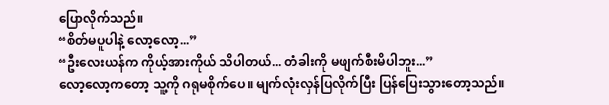ပြောလိုက်သည်။
“စိတ်မပူပါနဲ့ လော့လော့...”
“ဦးလေးယန်က ကိုယ့်အားကိုယ် သိပါတယ်... တံခါးကို မဖျက်စီးမိပါဘူး...”
လော့လော့ကတော့ သူ့ကို ဂရုမစိုက်ပေ။ မျက်လုံးလှန်ပြလိုက်ပြီး ပြန်ပြေးသွားတော့သည်။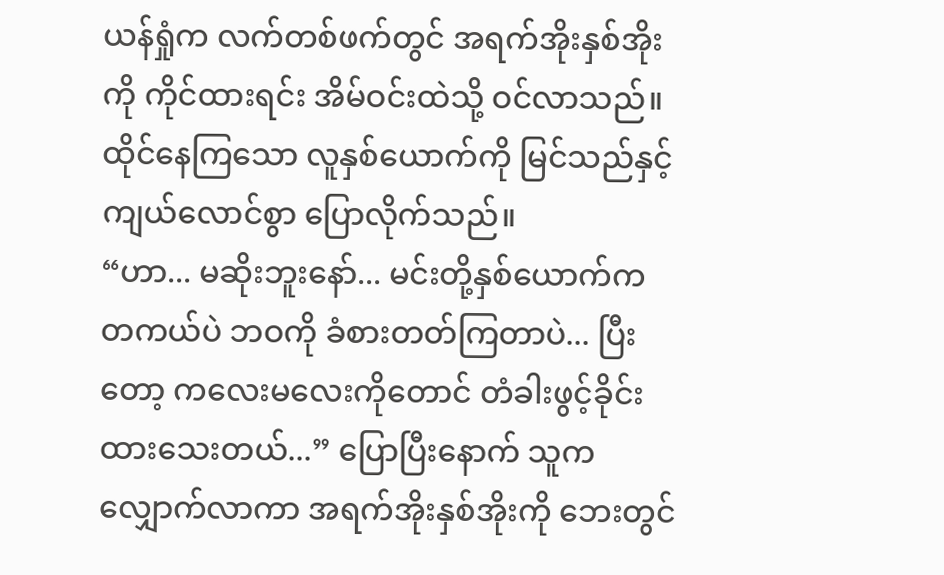ယန်ရှုံက လက်တစ်ဖက်တွင် အရက်အိုးနှစ်အိုးကို ကိုင်ထားရင်း အိမ်ဝင်းထဲသို့ ဝင်လာသည်။
ထိုင်နေကြသော လူနှစ်ယောက်ကို မြင်သည်နှင့် ကျယ်လောင်စွာ ပြောလိုက်သည်။
“ဟာ... မဆိုးဘူးနော်... မင်းတို့နှစ်ယောက်က တကယ်ပဲ ဘဝကို ခံစားတတ်ကြတာပဲ... ပြီးတော့ ကလေးမလေးကိုတောင် တံခါးဖွင့်ခိုင်းထားသေးတယ်...” ပြောပြီးနောက် သူက လျှောက်လာကာ အရက်အိုးနှစ်အိုးကို ဘေးတွင်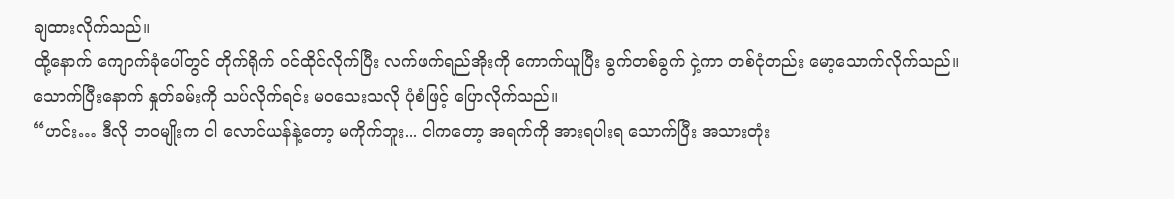ချထားလိုက်သည်။
ထို့နောက် ကျောက်ခုံပေါ်တွင် တိုက်ရိုက် ဝင်ထိုင်လိုက်ပြီး လက်ဖက်ရည်အိုးကို ကောက်ယူပြီး ခွက်တစ်ခွက် ငှဲ့ကာ တစ်ငုံတည်း မော့သောက်လိုက်သည်။
သောက်ပြီးနောက် နှုတ်ခမ်းကို သပ်လိုက်ရင်း မဝသေးသလို ပုံစံဖြင့် ပြောလိုက်သည်။
“ဟင်း… ဒီလို ဘဝမျိုးက ငါ လောင်ယန်နဲ့တော့ မကိုက်ဘူး... ငါကတော့ အရက်ကို အားရပါးရ သောက်ပြီး အသားတုံး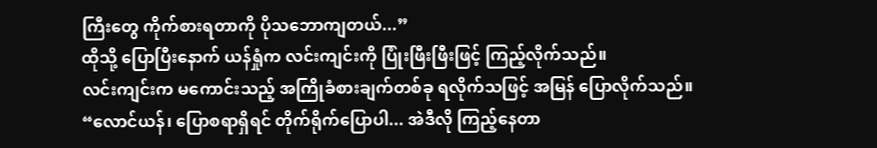ကြီးတွေ ကိုက်စားရတာကို ပိုသဘောကျတယ်...”
ထိုသို့ ပြောပြီးနောက် ယန်ရှုံက လင်းကျင်းကို ပြုံးဖြီးဖြီးဖြင့် ကြည့်လိုက်သည်။
လင်းကျင်းက မကောင်းသည့် အကြိုခံစားချက်တစ်ခု ရလိုက်သဖြင့် အမြန် ပြောလိုက်သည်။
“လောင်ယန်၊ ပြောစရာရှိရင် တိုက်ရိုက်ပြောပါ... အဲဒီလို ကြည့်နေတာ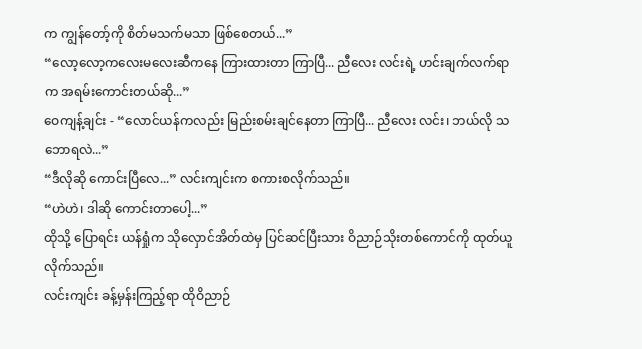က ကျွန်တော့်ကို စိတ်မသက်မသာ ဖြစ်စေတယ်...”
“လော့လော့ကလေးမလေးဆီကနေ ကြားထားတာ ကြာပြီ... ညီလေး လင်းရဲ့ ဟင်းချက်လက်ရာက အရမ်းကောင်းတယ်ဆို...”
ဝေကျန့်ချင်း - “လောင်ယန်ကလည်း မြည်းစမ်းချင်နေတာ ကြာပြီ... ညီလေး လင်း၊ ဘယ်လို သဘောရလဲ...”
“ဒီလိုဆို ကောင်းပြီလေ...” လင်းကျင်းက စကားစလိုက်သည်။
“ဟဲဟဲ၊ ဒါဆို ကောင်းတာပေါ့...”
ထိုသို့ ပြောရင်း ယန်ရှုံက သိုလှောင်အိတ်ထဲမှ ပြင်ဆင်ပြီးသား ဝိညာဉ်သိုးတစ်ကောင်ကို ထုတ်ယူလိုက်သည်။
လင်းကျင်း ခန့်မှန်းကြည့်ရာ ထိုဝိညာဉ်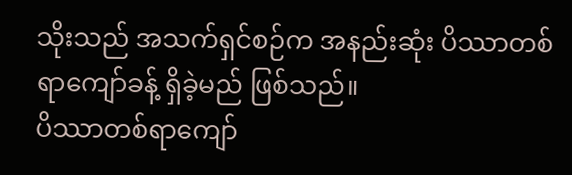သိုးသည် အသက်ရှင်စဉ်က အနည်းဆုံး ပိဿာတစ်ရာကျော်ခန့် ရှိခဲ့မည် ဖြစ်သည်။
ပိဿာတစ်ရာကျော်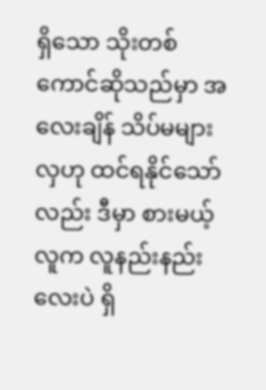ရှိသော သိုးတစ်ကောင်ဆိုသည်မှာ အလေးချိန် သိပ်မများလှဟု ထင်ရနိုင်သော်လည်း ဒီမှာ စားမယ့်လူက လူနည်းနည်းလေးပဲ ရှိ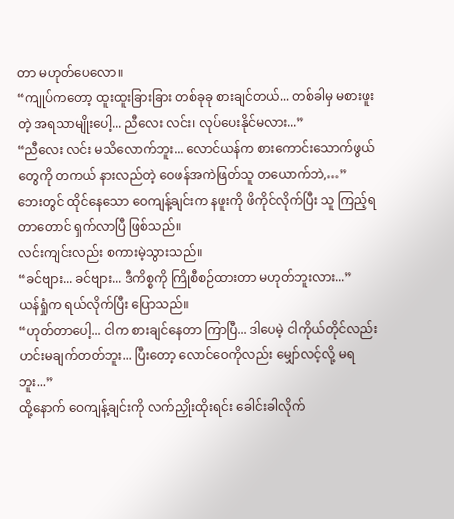တာ မဟုတ်ပေလော။
“ကျုပ်ကတော့ ထူးထူးခြားခြား တစ်ခုခု စားချင်တယ်... တစ်ခါမှ မစားဖူးတဲ့ အရသာမျိုးပေါ့... ညီလေး လင်း၊ လုပ်ပေးနိုင်မလား...”
“ညီလေး လင်း မသိလောက်ဘူး... လောင်ယန်က စားကောင်းသောက်ဖွယ်တွေကို တကယ် နားလည်တဲ့ ဝေဖန်အကဲဖြတ်သူ တယောက်ဘဲ,…”
ဘေးတွင် ထိုင်နေသော ဝေကျန့်ချင်းက နဖူးကို ဖိကိုင်လိုက်ပြီး သူ ကြည့်ရတာတောင် ရှက်လာပြီ ဖြစ်သည်။
လင်းကျင်းလည်း စကားမဲ့သွားသည်။
“ခင်ဗျား... ခင်ဗျား... ဒီကိစ္စကို ကြိုစီစဉ်ထားတာ မဟုတ်ဘူးလား...”
ယန်ရှုံက ရယ်လိုက်ပြီး ပြောသည်။
“ဟုတ်တာပေါ့... ငါက စားချင်နေတာ ကြာပြီ... ဒါပေမဲ့ ငါကိုယ်တိုင်လည်း ဟင်းမချက်တတ်ဘူး... ပြီးတော့ လောင်ဝေကိုလည်း မျှော်လင့်လို့ မရဘူး...”
ထို့နောက် ဝေကျန့်ချင်းကို လက်ညှိုးထိုးရင်း ခေါင်းခါလိုက်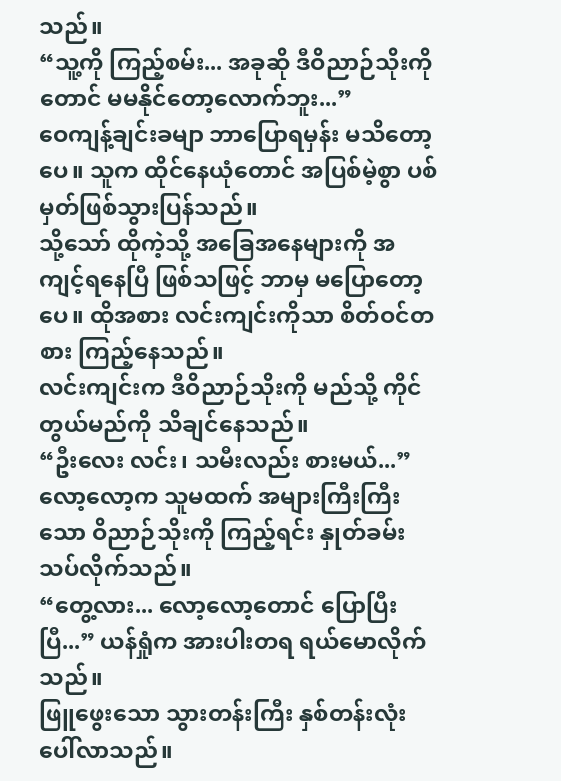သည်။
“သူ့ကို ကြည့်စမ်း... အခုဆို ဒီဝိညာဉ်သိုးကိုတောင် မမနိုင်တော့လောက်ဘူး...”
ဝေကျန့်ချင်းခမျာ ဘာပြောရမှန်း မသိတော့ပေ။ သူက ထိုင်နေယုံတောင် အပြစ်မဲ့စွာ ပစ်မှတ်ဖြစ်သွားပြန်သည်။
သို့သော် ထိုကဲ့သို့ အခြေအနေများကို အကျင့်ရနေပြီ ဖြစ်သဖြင့် ဘာမှ မပြောတော့ပေ။ ထိုအစား လင်းကျင်းကိုသာ စိတ်ဝင်တစား ကြည့်နေသည်။
လင်းကျင်းက ဒီဝိညာဉ်သိုးကို မည်သို့ ကိုင်တွယ်မည်ကို သိချင်နေသည်။
“ဦးလေး လင်း၊ သမီးလည်း စားမယ်...”
လော့လော့က သူမထက် အများကြီးကြီးသော ဝိညာဉ်သိုးကို ကြည့်ရင်း နှုတ်ခမ်းသပ်လိုက်သည်။
“တွေ့လား... လော့လော့တောင် ပြောပြီးပြီ...” ယန်ရှုံက အားပါးတရ ရယ်မောလိုက်သည်။
ဖြူဖွေးသော သွားတန်းကြီး နှစ်တန်းလုံး ပေါ်လာသည်။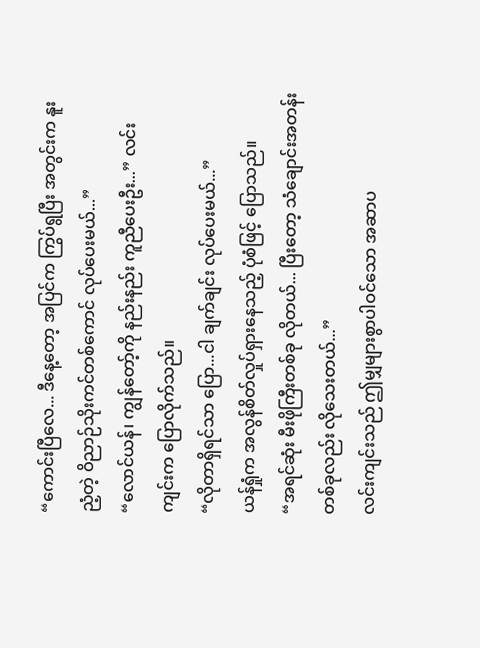“ကောင်းပြီလေ... ဒီနေ့တော့ အပြင်က ကြွပ်ရွပြီး အတွင်းက နူးညံ့တဲ့ ဝိညာဉ်သိုးကင်တစ်ကောင် လုပ်ပေးမယ်...”
“လောင်ယန်၊ ကျွန်တော့်ကို နည်းနည်း ကူညီပေးဦး...” လင်းကျင်းက ပြောလိုက်သည်။
“လိုတာရှိရင်သာ ပြော...ငါ ချက်ချင်း လုပ်ပေးမယ်...”
ယန်ရှုံက အလွန်စိတ်လှုပ်ရှားနေသည့် ပုံစံဖြင့် ပြောသည်။
“အရင်ဆုံး မီးဖိုကြီးတစ်ခု လိုတယ်... ပြီးတော့ သံချောင်းအတန်းတစ်ခုလည်း လိုသေးတယ်...”
လင်းကျင်းသည် ဤမျှများစွာပါဝင်သော အဆာပ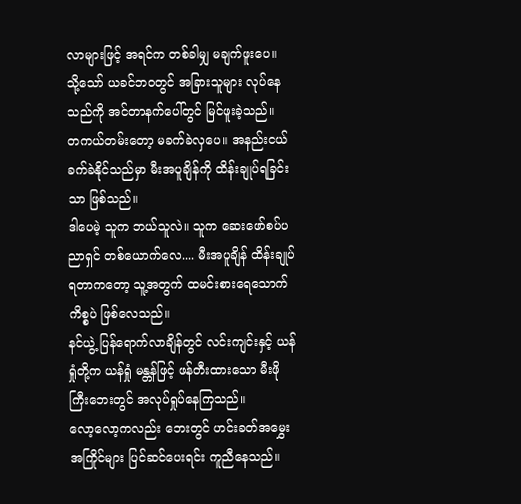လာများဖြင့် အရင်က တစ်ခါမျှ မချက်ဖူးပေ။
သို့သော် ယခင်ဘဝတွင် အခြားသူများ လုပ်နေသည်ကို အင်တာနက်ပေါ်တွင် မြင်ဖူးခဲ့သည်။
တကယ်တမ်းတော့ မခက်ခဲလှပေ။ အနည်းငယ် ခက်ခဲနိုင်သည်မှာ မီးအပူချိန်ကို ထိန်းချုပ်ရခြင်းသာ ဖြစ်သည်။
ဒါပေမဲ့ သူက ဘယ်သူလဲ။ သူက ဆေးဖော်စပ်ပညာရှင် တစ်ယောက်လေ.... မီးအပူချိန် ထိန်းချုပ်ရတာကတော့ သူ့အတွက် ထမင်းစားရေသောက်ကိစ္စပဲ ဖြစ်လေသည်။
နင်ယွဲ့ ပြန်ရောက်လာချိန်တွင် လင်းကျင်းနှင့် ယန်ရှုံတို့က ယန်ရှုံ မန္တန်ဖြင့် ဖန်တီးထားသော မီးဖိုကြီးဘေးတွင် အလုပ်ရှုပ်နေကြသည်။
လော့လော့ကလည်း ဘေးတွင် ဟင်းခတ်အမွှေးအကြိုင်များ ပြင်ဆင်ပေးရင်း ကူညီနေသည်။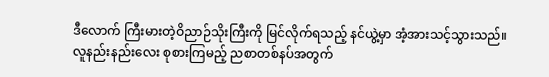ဒီလောက် ကြီးမားတဲ့ဝိညာဉ်သိုးကြီးကို မြင်လိုက်ရသည့် နင်ယွဲ့မှာ အံ့အားသင့်သွားသည်။
လူနည်းနည်းလေး စုစားကြမည့် ညစာတစ်နပ်အတွက်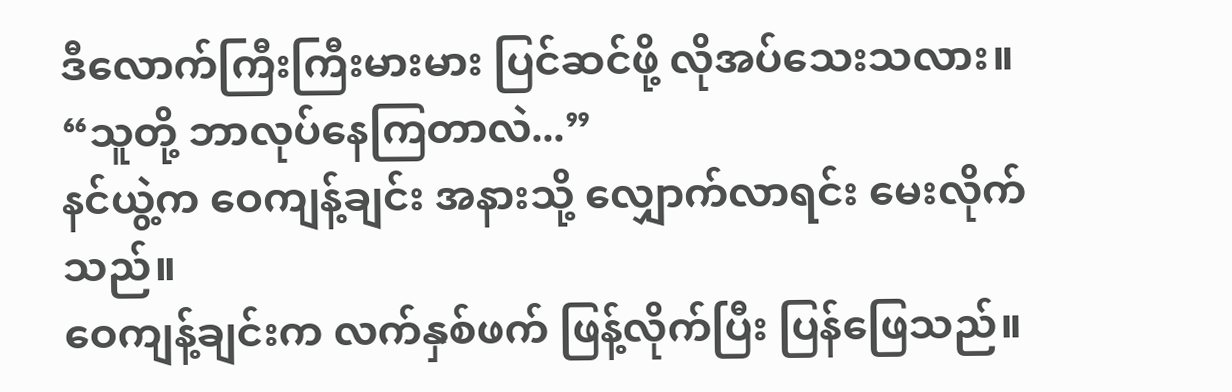ဒီလောက်ကြီးကြီးမားမား ပြင်ဆင်ဖို့ လိုအပ်သေးသလား။
“သူတို့ ဘာလုပ်နေကြတာလဲ...”
နင်ယွဲ့က ဝေကျန့်ချင်း အနားသို့ လျှောက်လာရင်း မေးလိုက်သည်။
ဝေကျန့်ချင်းက လက်နှစ်ဖက် ဖြန့်လိုက်ပြီး ပြန်ဖြေသည်။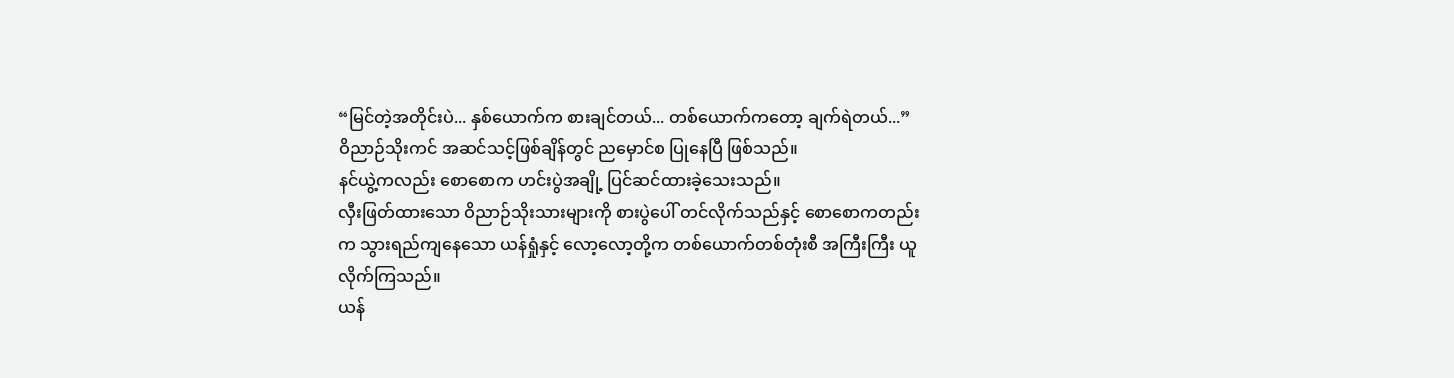“မြင်တဲ့အတိုင်းပဲ... နှစ်ယောက်က စားချင်တယ်... တစ်ယောက်ကတော့ ချက်ရဲတယ်...”
ဝိညာဉ်သိုးကင် အဆင်သင့်ဖြစ်ချိန်တွင် ညမှောင်စ ပြုနေပြီ ဖြစ်သည်။
နင်ယွဲ့ကလည်း စောစောက ဟင်းပွဲအချို့ ပြင်ဆင်ထားခဲ့သေးသည်။
လှီးဖြတ်ထားသော ဝိညာဉ်သိုးသားများကို စားပွဲပေါ် တင်လိုက်သည်နှင့် စောစောကတည်းက သွားရည်ကျနေသော ယန်ရှုံနှင့် လော့လော့တို့က တစ်ယောက်တစ်တုံးစီ အကြီးကြီး ယူလိုက်ကြသည်။
ယန်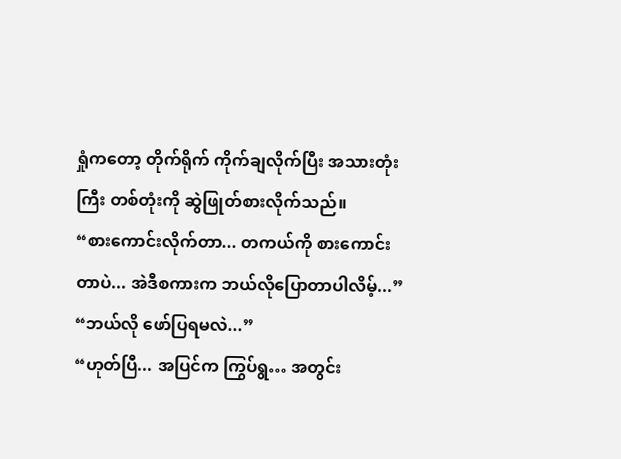ရှုံကတော့ တိုက်ရိုက် ကိုက်ချလိုက်ပြီး အသားတုံးကြီး တစ်တုံးကို ဆွဲဖြုတ်စားလိုက်သည်။
“စားကောင်းလိုက်တာ... တကယ်ကို စားကောင်းတာပဲ... အဲဒီစကားက ဘယ်လိုပြောတာပါလိမ့်...”
“ဘယ်လို ဖော်ပြရမလဲ...”
“ဟုတ်ပြီ... အပြင်က ကြွပ်ရွ… အတွင်း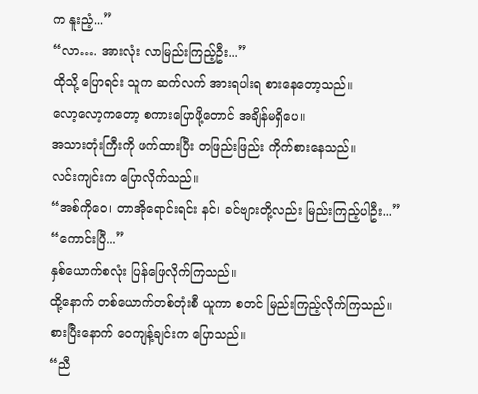က နူးညံ့...”
“လာ…. အားလုံး လာမြည်းကြည့်ဦး...”
ထိုသို့ ပြောရင်း သူက ဆက်လက် အားရပါးရ စားနေတော့သည်။
လော့လော့ကတော့ စကားပြောဖို့တောင် အချိန်မရှိပေ။
အသားတုံးကြီးကို ဖက်ထားပြီး တဖြည်းဖြည်း ကိုက်စားနေသည်။
လင်းကျင်းက ပြောလိုက်သည်။
“အစ်ကိုဝေ၊ တာအိုရောင်းရင်း နင်၊ ခင်ဗျားတို့လည်း မြည်းကြည့်ပါဦး...”
“ကောင်းပြီ...”
နှစ်ယောက်စလုံး ပြန်ဖြေလိုက်ကြသည်။
ထို့နောက် တစ်ယောက်တစ်တုံးစီ ယူကာ စတင် မြည်းကြည့်လိုက်ကြသည်။
စားပြီးနောက် ဝေကျန့်ချင်းက ပြောသည်။
“ညီ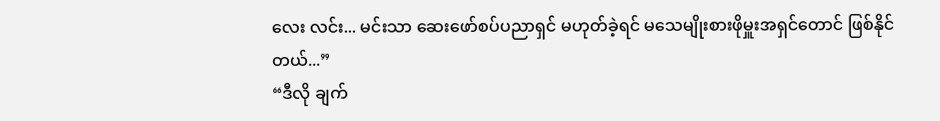လေး လင်း... မင်းသာ ဆေးဖော်စပ်ပညာရှင် မဟုတ်ခဲ့ရင် မသေမျိုးစားဖိုမှူးအရှင်တောင် ဖြစ်နိုင်တယ်...”
“ဒီလို ချက်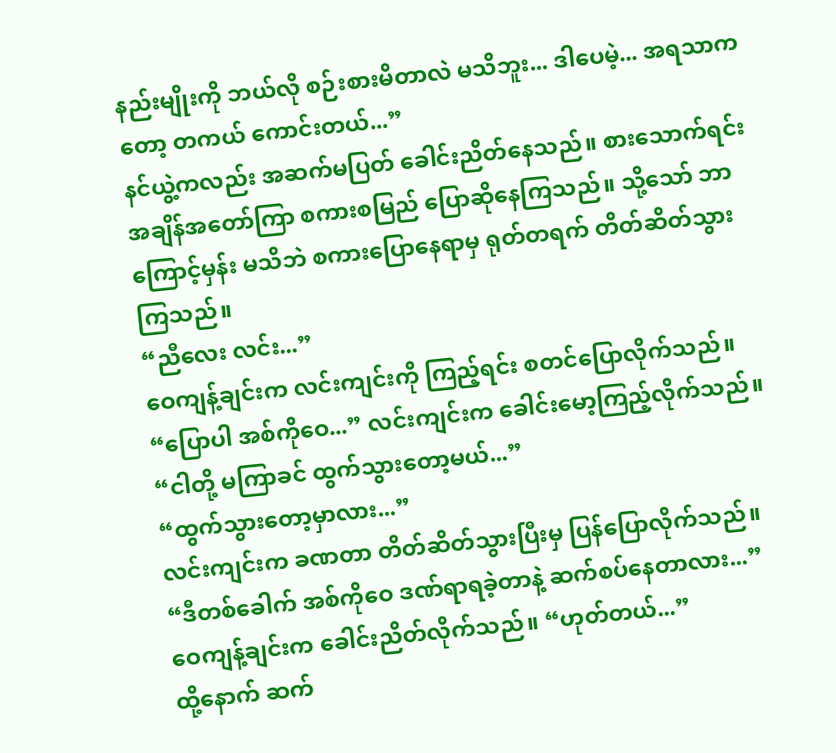နည်းမျိုးကို ဘယ်လို စဉ်းစားမိတာလဲ မသိဘူး... ဒါပေမဲ့... အရသာကတော့ တကယ် ကောင်းတယ်...”
နင်ယွဲ့ကလည်း အဆက်မပြတ် ခေါင်းညိတ်နေသည်။ စားသောက်ရင်း အချိန်အတော်ကြာ စကားစမြည် ပြောဆိုနေကြသည်။ သို့သော် ဘာကြောင့်မှန်း မသိဘဲ စကားပြောနေရာမှ ရုတ်တရက် တိတ်ဆိတ်သွားကြသည်။
“ညီလေး လင်း...”
ဝေကျန့်ချင်းက လင်းကျင်းကို ကြည့်ရင်း စတင်ပြောလိုက်သည်။
“ပြောပါ အစ်ကိုဝေ...” လင်းကျင်းက ခေါင်းမော့ကြည့်လိုက်သည်။
“ငါတို့ မကြာခင် ထွက်သွားတော့မယ်...”
“ထွက်သွားတော့မှာလား...”
လင်းကျင်းက ခဏတာ တိတ်ဆိတ်သွားပြီးမှ ပြန်ပြောလိုက်သည်။
“ဒီတစ်ခေါက် အစ်ကိုဝေ ဒဏ်ရာရခဲ့တာနဲ့ ဆက်စပ်နေတာလား...”
ဝေကျန့်ချင်းက ခေါင်းညိတ်လိုက်သည်။ “ဟုတ်တယ်...”
ထို့နောက် ဆက်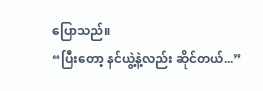ပြောသည်။
“ပြီးတော့ နင်ယွဲ့နဲ့လည်း ဆိုင်တယ်...”